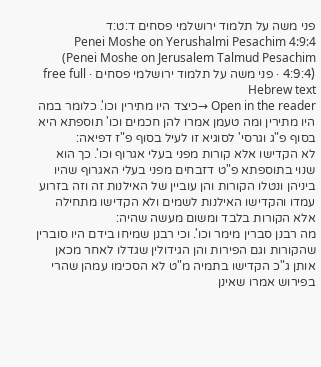פני משה על תלמוד ירושלמי פסחים ד:ט:ד
Penei Moshe on Yerushalmi Pesachim 4:9:4 (Penei Moshe on Jerusalem Talmud Pesachim 4:9:4) · פני משה על תלמוד ירושלמי פסחים · free full Hebrew text
Open in the reader →כיצד היו מתירין וכו'. כלומר במה היו מתירין ומה טעמן אמרו להן חכמים וכו' תוספתא היא בסוף פ"ג וגרסי' לסוגיא זו לעיל בסוף פ"ז דפיאה:
לא הקדישו אלא קורות מפני בעלי אגרוף וכו'. כך הוא שנוי בתוספתא פ"ט דזבחים מפני בעלי האגרוף שהיו ביניהן ונטלו הקורות והן עוביין של האילנות זה וזה בזרוע עמדו והקדישו האילנות לשמים ולא הקדישו מתחילה אלא הקורות בלבד ומשום מעשה שהיה:
מה רבנן סברין מימר וכו'. וכי רבנן שמיחו בידם היו סוברין שהקורות וגם הפירות והן הגידולין שגדלו לאחר מכאן אותן ג"כ הקדישו בתמיה מ"ט לא הסכימו עמהן שהרי בפירוש אמרו שאינן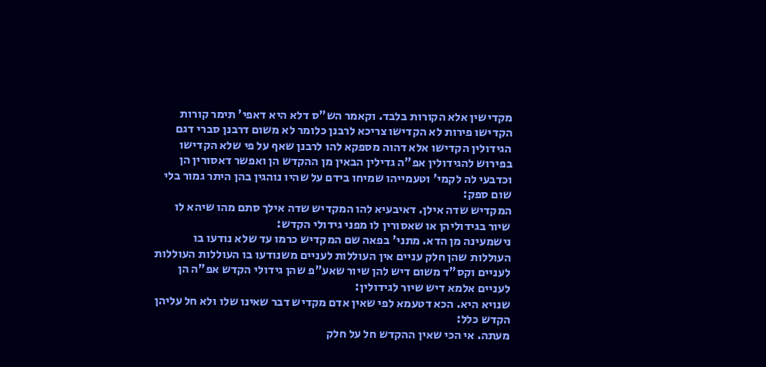מקדישין אלא הקורות בלבד. וקאמר הש"ס דלא היא דאפי' תימר קורות הקדישו פירות לא הקדישו צריכא לרבנן כלומר לא משום דרבנן סברי דגם הגידולין הקדישו אלא דהוה מספקא להו לרבנן שאף על פי שלא הקדישו בפירוש להגידולין אפ"ה גדילין הבאין מן ההקדש הן ואפשר דאסורין הן וכדבעי לה לקמי' וטעמייהו שמיחו בידם על שהיו נוהגין בהן היתר גמור בלי שום ספק:
המקדיש שדה אילן. דאיבעיא להו המקדיש שדה אילך סתם מהו שיהא לו שיור בגידוליהן או שאסורין לו מפני גידולי הקדש:
נישמעינה מן הדא. מתני' בפאה שם המקדיש כרמו עד שלא נודעו בו העוללות שהן חלק עניים אין העוללות לעניים משנודעו בו העוללות העוללות לעניים וקס"ד משום דיש להן שיור שאע"פ שהן גידולי הקדש אפ"ה הן לעניים אלמא דיש שיור לגידולין:
שנויא היא. הכא דטעמא לפי שאין אדם מקדיש דבר שאינו שלו ולא חל עליהן הקדש כלל:
מעתה. אי הכי שאין ההקדש חל על חלק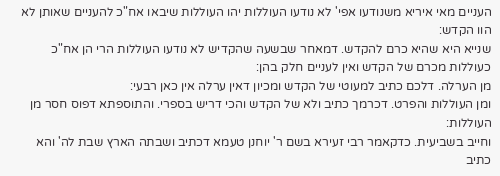העניים מאי איריא משנודעו אפי' לא נודעו העוללות יהו העוללות שיבאו אח"כ להעניים שאותן לא הוו הקדש:
שנייא היא שהיא כרם להקדש. דמאחר שבשעה שהקדיש לא נודעו העוללות הרי הן אח"כ כעוללות מכרם של הקדש ואין לעניים חלק בהן:
מן הערלה. דלכם כתיב למעוטי של הקדש ומכיון דאין ערלה אין כאן רבעי:
ומן העוללות והפרט. דכרמך כתיב ולא של הקדש והכי דריש בספרי. והתוספתא דפוס חסר מן העוללות:
וחייב בשביעית. כדקאמר רבי זעירא בשם ר' יוחנן טעמא דכתיב ושבתה הארץ שבת לה' והא כתיב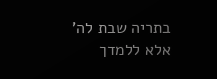בתריה שבת לה' אלא ללמדך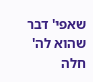שאפי' דבר שהוא לה' חלה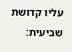עליו קדושת שביעית: